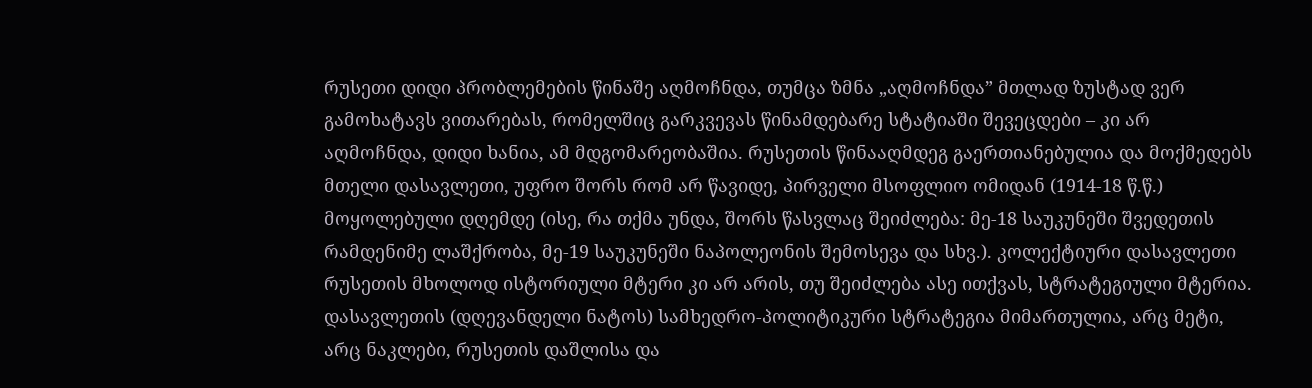რუსეთი დიდი პრობლემების წინაშე აღმოჩნდა, თუმცა ზმნა „აღმოჩნდა” მთლად ზუსტად ვერ გამოხატავს ვითარებას, რომელშიც გარკვევას წინამდებარე სტატიაში შევეცდები – კი არ აღმოჩნდა, დიდი ხანია, ამ მდგომარეობაშია. რუსეთის წინააღმდეგ გაერთიანებულია და მოქმედებს მთელი დასავლეთი, უფრო შორს რომ არ წავიდე, პირველი მსოფლიო ომიდან (1914-18 წ.წ.) მოყოლებული დღემდე (ისე, რა თქმა უნდა, შორს წასვლაც შეიძლება: მე-18 საუკუნეში შვედეთის რამდენიმე ლაშქრობა, მე-19 საუკუნეში ნაპოლეონის შემოსევა და სხვ.). კოლექტიური დასავლეთი რუსეთის მხოლოდ ისტორიული მტერი კი არ არის, თუ შეიძლება ასე ითქვას, სტრატეგიული მტერია. დასავლეთის (დღევანდელი ნატოს) სამხედრო-პოლიტიკური სტრატეგია მიმართულია, არც მეტი, არც ნაკლები, რუსეთის დაშლისა და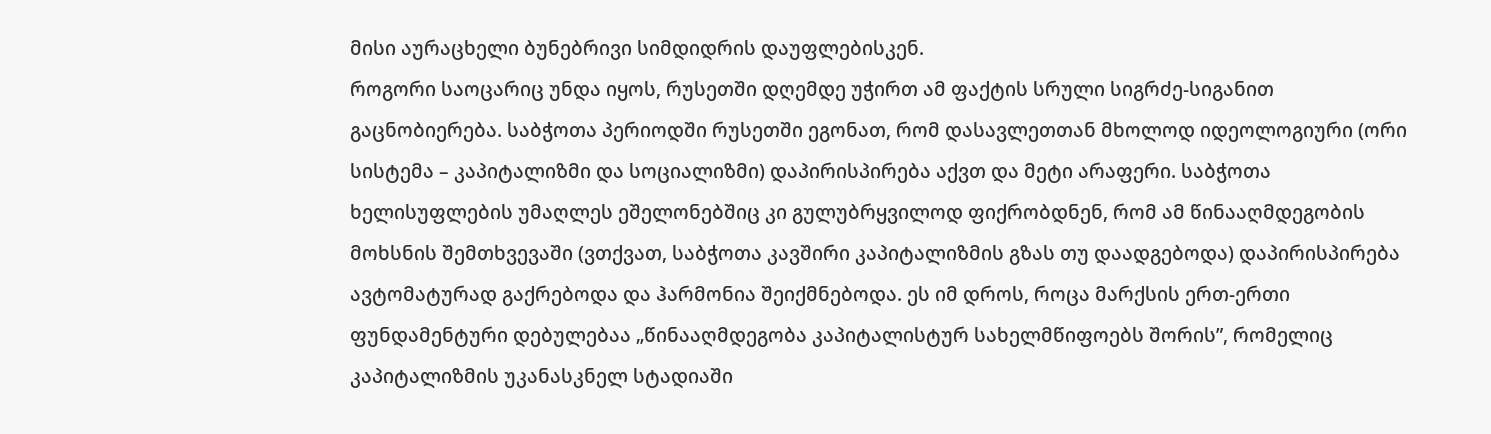მისი აურაცხელი ბუნებრივი სიმდიდრის დაუფლებისკენ.
როგორი საოცარიც უნდა იყოს, რუსეთში დღემდე უჭირთ ამ ფაქტის სრული სიგრძე-სიგანით გაცნობიერება. საბჭოთა პერიოდში რუსეთში ეგონათ, რომ დასავლეთთან მხოლოდ იდეოლოგიური (ორი სისტემა – კაპიტალიზმი და სოციალიზმი) დაპირისპირება აქვთ და მეტი არაფერი. საბჭოთა ხელისუფლების უმაღლეს ეშელონებშიც კი გულუბრყვილოდ ფიქრობდნენ, რომ ამ წინააღმდეგობის მოხსნის შემთხვევაში (ვთქვათ, საბჭოთა კავშირი კაპიტალიზმის გზას თუ დაადგებოდა) დაპირისპირება ავტომატურად გაქრებოდა და ჰარმონია შეიქმნებოდა. ეს იმ დროს, როცა მარქსის ერთ-ერთი ფუნდამენტური დებულებაა „წინააღმდეგობა კაპიტალისტურ სახელმწიფოებს შორის”, რომელიც კაპიტალიზმის უკანასკნელ სტადიაში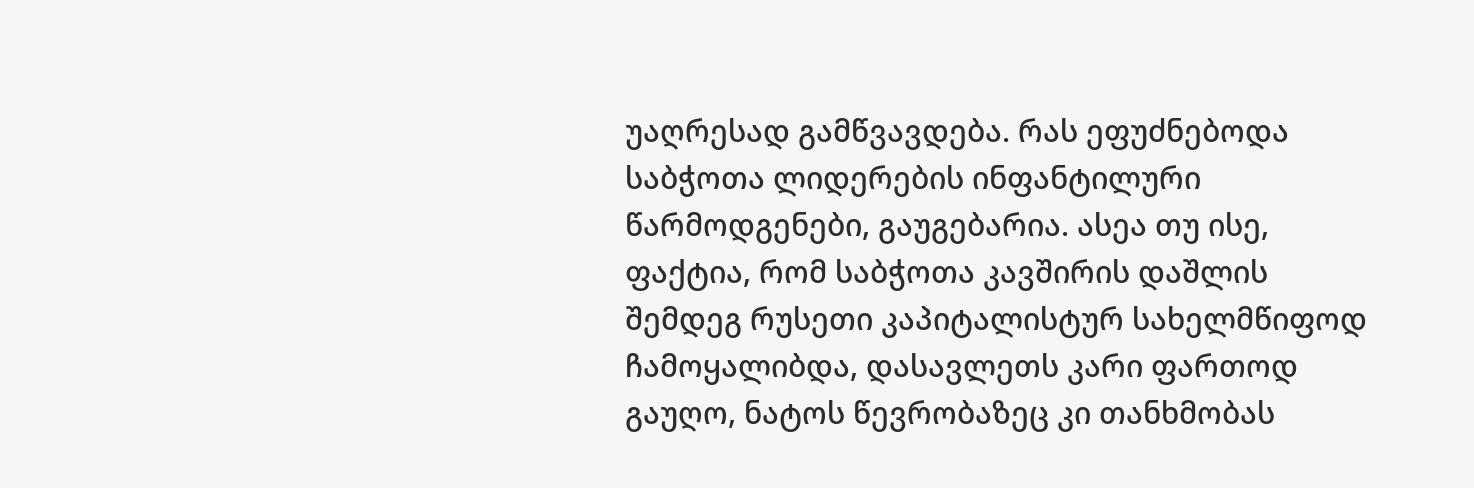უაღრესად გამწვავდება. რას ეფუძნებოდა საბჭოთა ლიდერების ინფანტილური წარმოდგენები, გაუგებარია. ასეა თუ ისე, ფაქტია, რომ საბჭოთა კავშირის დაშლის შემდეგ რუსეთი კაპიტალისტურ სახელმწიფოდ ჩამოყალიბდა, დასავლეთს კარი ფართოდ გაუღო, ნატოს წევრობაზეც კი თანხმობას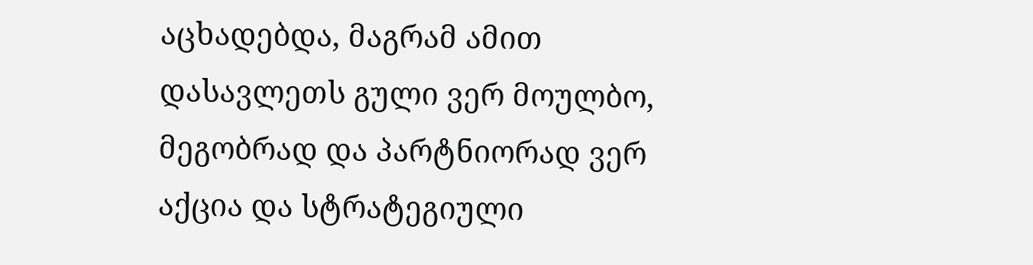აცხადებდა, მაგრამ ამით დასავლეთს გული ვერ მოულბო, მეგობრად და პარტნიორად ვერ აქცია და სტრატეგიული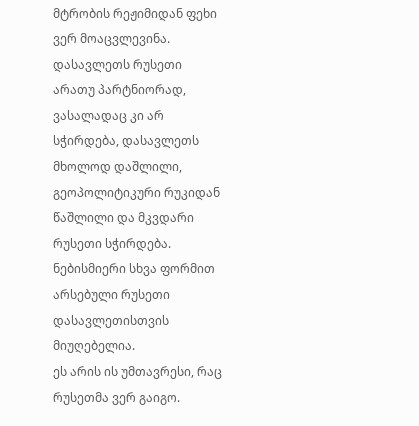მტრობის რეჟიმიდან ფეხი ვერ მოაცვლევინა. დასავლეთს რუსეთი არათუ პარტნიორად, ვასალადაც კი არ სჭირდება, დასავლეთს მხოლოდ დაშლილი, გეოპოლიტიკური რუკიდან წაშლილი და მკვდარი რუსეთი სჭირდება. ნებისმიერი სხვა ფორმით არსებული რუსეთი დასავლეთისთვის მიუღებელია.
ეს არის ის უმთავრესი, რაც რუსეთმა ვერ გაიგო.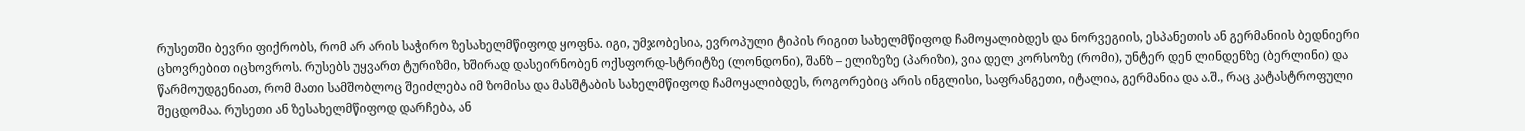რუსეთში ბევრი ფიქრობს, რომ არ არის საჭირო ზესახელმწიფოდ ყოფნა. იგი, უმჯობესია, ევროპული ტიპის რიგით სახელმწიფოდ ჩამოყალიბდეს და ნორვეგიის, ესპანეთის ან გერმანიის ბედნიერი ცხოვრებით იცხოვროს. რუსებს უყვართ ტურიზმი, ხშირად დასეირნობენ ოქსფორდ-სტრიტზე (ლონდონი), შანზ – ელიზეზე (პარიზი), ვია დელ კორსოზე (რომი), უნტერ დენ ლინდენზე (ბერლინი) და წარმოუდგენიათ, რომ მათი სამშობლოც შეიძლება იმ ზომისა და მასშტაბის სახელმწიფოდ ჩამოყალიბდეს, როგორებიც არის ინგლისი, საფრანგეთი, იტალია, გერმანია და ა.შ., რაც კატასტროფული შეცდომაა. რუსეთი ან ზესახელმწიფოდ დარჩება, ან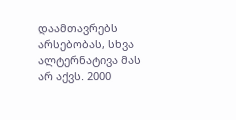დაამთავრებს არსებობას, სხვა ალტერნატივა მას არ აქვს. 2000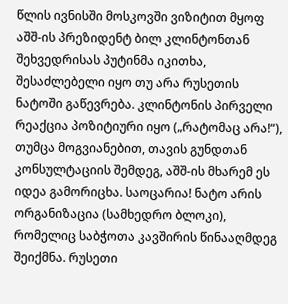წლის ივნისში მოსკოვში ვიზიტით მყოფ აშშ-ის პრეზიდენტ ბილ კლინტონთან შეხვედრისას პუტინმა იკითხა, შესაძლებელი იყო თუ არა რუსეთის ნატოში გაწევრება. კლინტონის პირველი რეაქცია პოზიტიური იყო („რატომაც არა!“), თუმცა მოგვიანებით, თავის გუნდთან კონსულტაციის შემდეგ, აშშ-ის მხარემ ეს იდეა გამორიცხა. საოცარია! ნატო არის ორგანიზაცია (სამხედრო ბლოკი), რომელიც საბჭოთა კავშირის წინააღმდეგ შეიქმნა. რუსეთი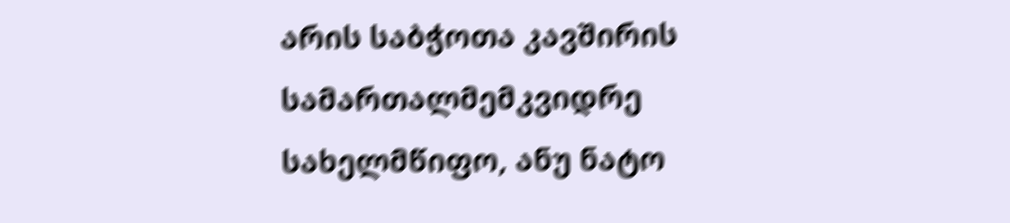არის საბჭოთა კავშირის სამართალმემკვიდრე სახელმწიფო, ანუ ნატო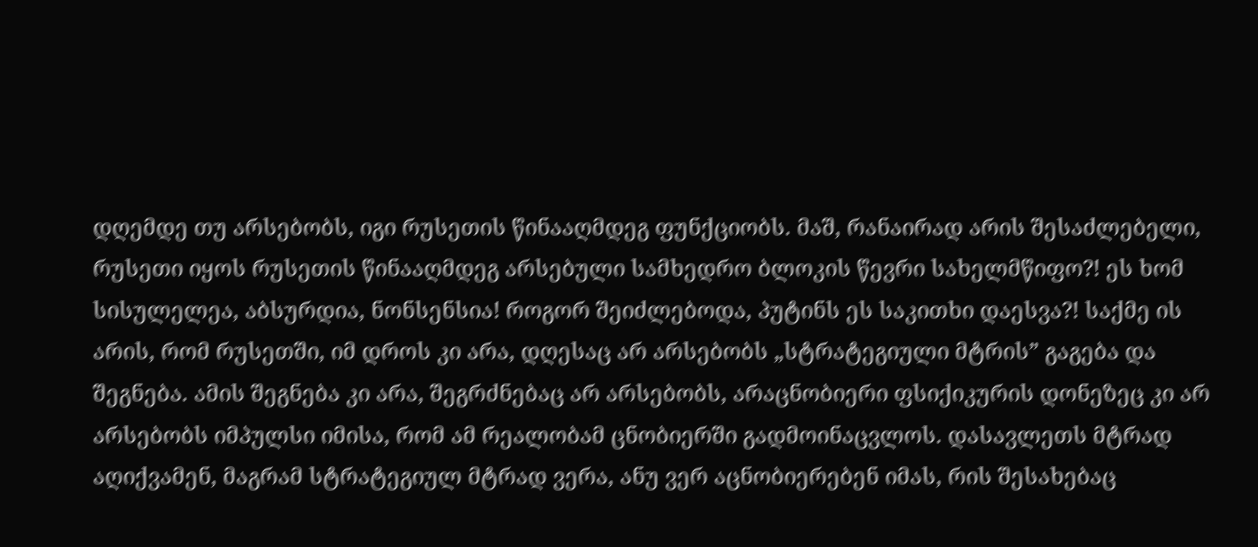დღემდე თუ არსებობს, იგი რუსეთის წინააღმდეგ ფუნქციობს. მაშ, რანაირად არის შესაძლებელი, რუსეთი იყოს რუსეთის წინააღმდეგ არსებული სამხედრო ბლოკის წევრი სახელმწიფო?! ეს ხომ სისულელეა, აბსურდია, ნონსენსია! როგორ შეიძლებოდა, პუტინს ეს საკითხი დაესვა?! საქმე ის არის, რომ რუსეთში, იმ დროს კი არა, დღესაც არ არსებობს „სტრატეგიული მტრის” გაგება და შეგნება. ამის შეგნება კი არა, შეგრძნებაც არ არსებობს, არაცნობიერი ფსიქიკურის დონეზეც კი არ არსებობს იმპულსი იმისა, რომ ამ რეალობამ ცნობიერში გადმოინაცვლოს. დასავლეთს მტრად აღიქვამენ, მაგრამ სტრატეგიულ მტრად ვერა, ანუ ვერ აცნობიერებენ იმას, რის შესახებაც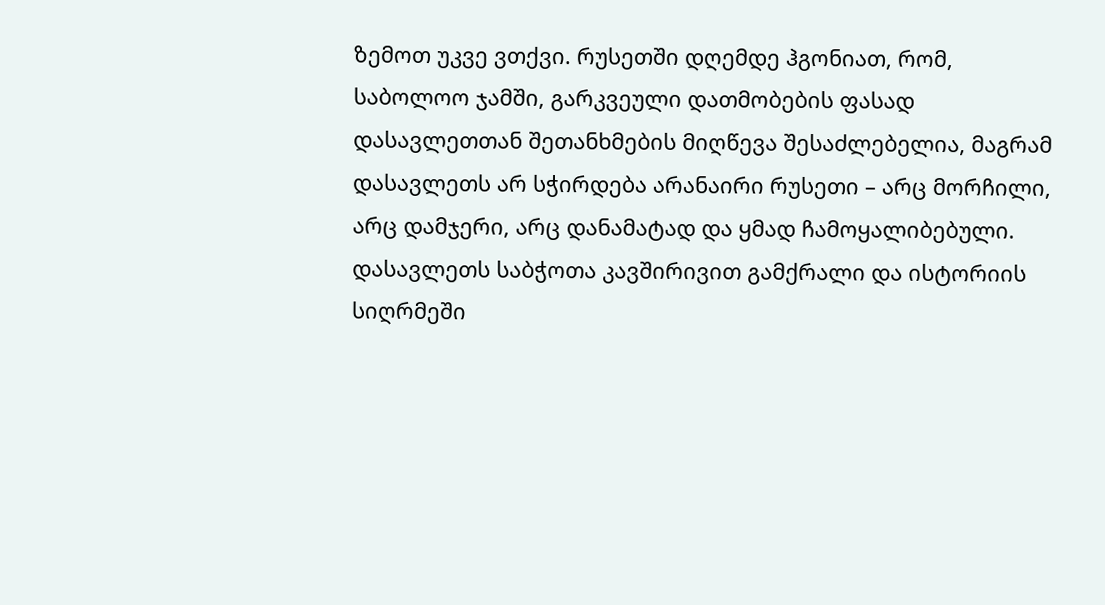ზემოთ უკვე ვთქვი. რუსეთში დღემდე ჰგონიათ, რომ, საბოლოო ჯამში, გარკვეული დათმობების ფასად დასავლეთთან შეთანხმების მიღწევა შესაძლებელია, მაგრამ დასავლეთს არ სჭირდება არანაირი რუსეთი – არც მორჩილი, არც დამჯერი, არც დანამატად და ყმად ჩამოყალიბებული. დასავლეთს საბჭოთა კავშირივით გამქრალი და ისტორიის სიღრმეში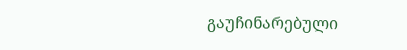გაუჩინარებული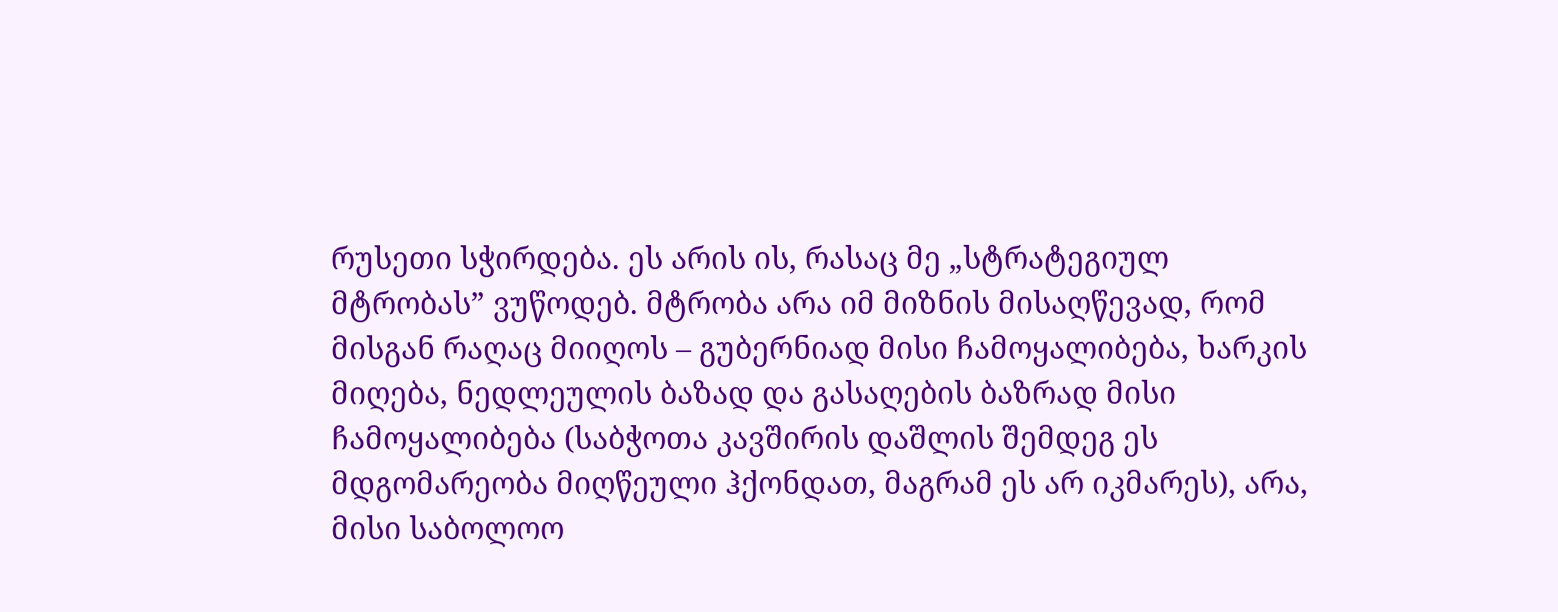რუსეთი სჭირდება. ეს არის ის, რასაც მე „სტრატეგიულ მტრობას” ვუწოდებ. მტრობა არა იმ მიზნის მისაღწევად, რომ მისგან რაღაც მიიღოს – გუბერნიად მისი ჩამოყალიბება, ხარკის მიღება, ნედლეულის ბაზად და გასაღების ბაზრად მისი ჩამოყალიბება (საბჭოთა კავშირის დაშლის შემდეგ ეს მდგომარეობა მიღწეული ჰქონდათ, მაგრამ ეს არ იკმარეს), არა, მისი საბოლოო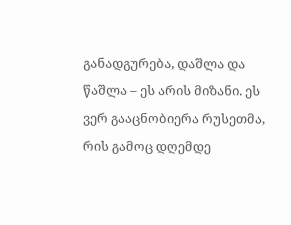განადგურება, დაშლა და წაშლა – ეს არის მიზანი. ეს ვერ გააცნობიერა რუსეთმა, რის გამოც დღემდე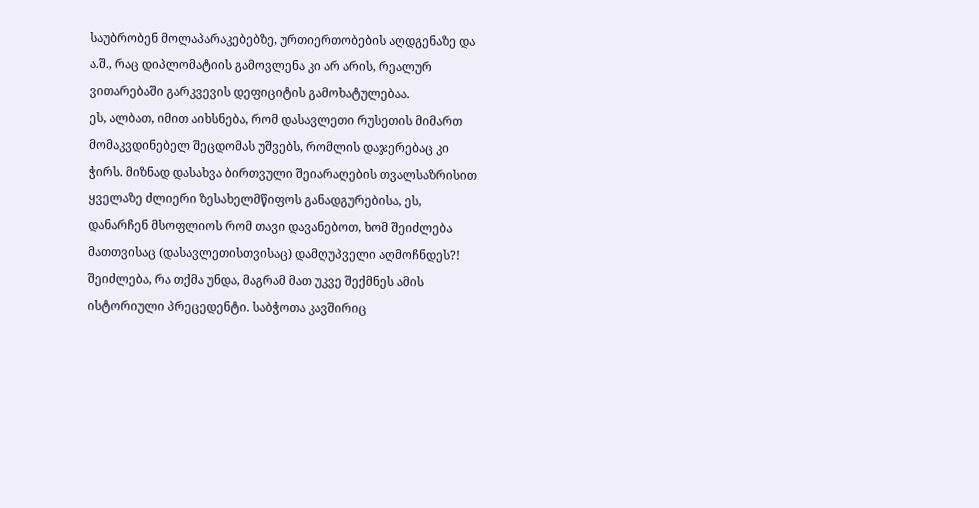საუბრობენ მოლაპარაკებებზე, ურთიერთობების აღდგენაზე და ა.შ., რაც დიპლომატიის გამოვლენა კი არ არის, რეალურ ვითარებაში გარკვევის დეფიციტის გამოხატულებაა.
ეს, ალბათ, იმით აიხსნება, რომ დასავლეთი რუსეთის მიმართ მომაკვდინებელ შეცდომას უშვებს, რომლის დაჯერებაც კი ჭირს. მიზნად დასახვა ბირთვული შეიარაღების თვალსაზრისით ყველაზე ძლიერი ზესახელმწიფოს განადგურებისა, ეს, დანარჩენ მსოფლიოს რომ თავი დავანებოთ, ხომ შეიძლება მათთვისაც (დასავლეთისთვისაც) დამღუპველი აღმოჩნდეს?! შეიძლება, რა თქმა უნდა, მაგრამ მათ უკვე შექმნეს ამის ისტორიული პრეცედენტი. საბჭოთა კავშირიც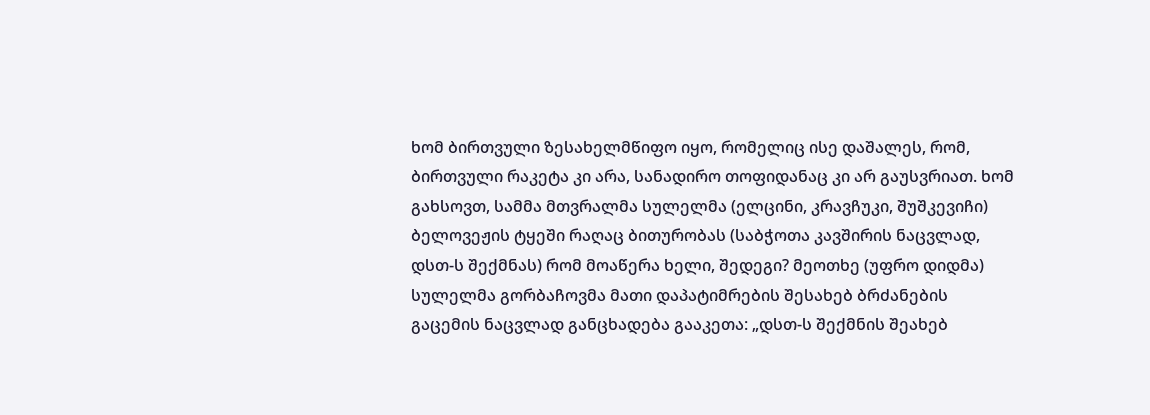ხომ ბირთვული ზესახელმწიფო იყო, რომელიც ისე დაშალეს, რომ, ბირთვული რაკეტა კი არა, სანადირო თოფიდანაც კი არ გაუსვრიათ. ხომ გახსოვთ, სამმა მთვრალმა სულელმა (ელცინი, კრავჩუკი, შუშკევიჩი) ბელოვეჟის ტყეში რაღაც ბითურობას (საბჭოთა კავშირის ნაცვლად, დსთ-ს შექმნას) რომ მოაწერა ხელი, შედეგი? მეოთხე (უფრო დიდმა) სულელმა გორბაჩოვმა მათი დაპატიმრების შესახებ ბრძანების გაცემის ნაცვლად განცხადება გააკეთა: „დსთ-ს შექმნის შეახებ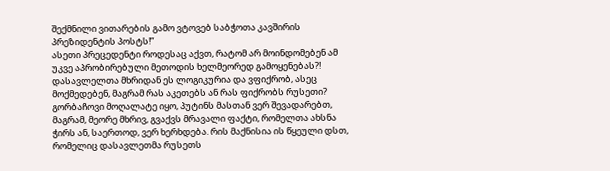შექმნილი ვითარების გამო ვტოვებ საბჭოთა კავშირის პრეზიდენტის პოსტს!”
ასეთი პრეცედენტი როდესაც აქვთ, რატომ არ მოინდომებენ ამ უკვე აპრობირებული მეთოდის ხელმეორედ გამოყენებას?! დასავლელთა მხრიდან ეს ლოგიკურია და ვფიქრობ, ასეც მოქმედებენ, მაგრამ რას აკეთებს ან რას ფიქრობს რუსეთი? გორბაჩოვი მოღალატე იყო, პუტინს მასთან ვერ შევადარებთ, მაგრამ, მეორე მხრივ, გვაქვს მრავალი ფაქტი, რომელთა ახსნა ჭირს ან, საერთოდ, ვერ ხერხდება. რის მაქნისია ის წყეული დსთ, რომელიც დასავლეთმა რუსეთს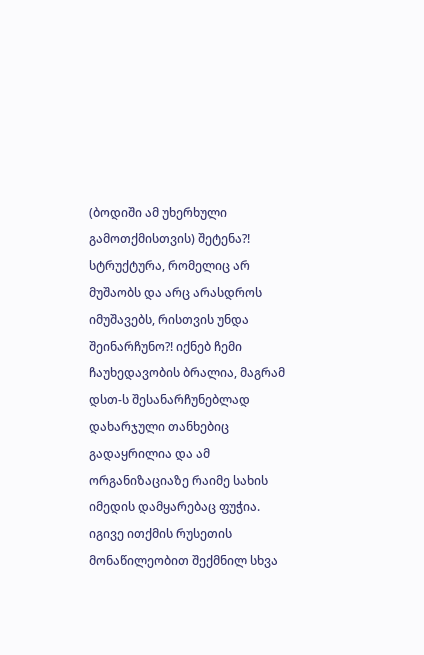(ბოდიში ამ უხერხული გამოთქმისთვის) შეტენა?! სტრუქტურა, რომელიც არ მუშაობს და არც არასდროს იმუშავებს, რისთვის უნდა შეინარჩუნო?! იქნებ ჩემი ჩაუხედავობის ბრალია, მაგრამ დსთ-ს შესანარჩუნებლად დახარჯული თანხებიც გადაყრილია და ამ ორგანიზაციაზე რაიმე სახის იმედის დამყარებაც ფუჭია. იგივე ითქმის რუსეთის მონაწილეობით შექმნილ სხვა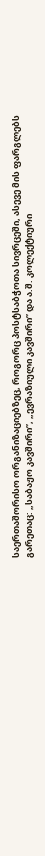საერთაშორისო ორგანიზაციებზეც, როგორც პოსტსაბჭოთა სივრცეში, ასევე მის ფარგლებს გარეთაც: „საბაჟო კავშირი”, „ევრაზიული კავშირი” და ა.შ. კოლექტიური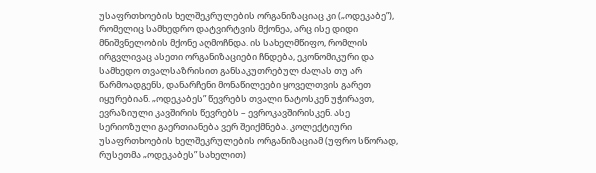უსაფრთხოების ხელშეკრულების ორგანიზაციაც კი („ოდეკაბე”), რომელიც სამხედრო დატვირტვის მქონეა, არც ისე დიდი მნიშვნელობის მქონე აღმოჩნდა. ის სახელმწიფო, რომლის ირგვლივაც ასეთი ორგანიზაციები ჩნდება, ეკონომიკური და სამხედო თვალსაზრისით განსაკუთრებულ ძალას თუ არ წარმოადგენს, დანარჩენი მონაწილეები ყოველთვის გარეთ იყურებიან. „ოდეკაბეს” წევრებს თვალი ნატოსკენ უჭირავთ, ევრაზიული კავშირის წევრებს – ევროკავშირისკენ. ასე სერიოზული გაერთიანება ვერ შეიქმნება. კოლექტიური უსაფრთხოების ხელშეკრულების ორგანიზაციამ (უფრო სწორად, რუსეთმა „ოდეკაბეს” სახელით)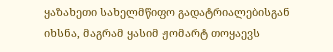ყაზახეთი სახელმწიფო გადატრიალებისგან იხსნა, მაგრამ ყასიმ ჟომარტ თოყაევს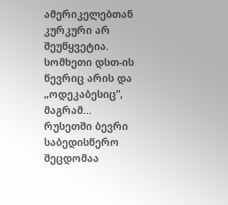ამერიკელებთან კურკური არ შეუწყვეტია. სომხეთი დსთ-ის წევრიც არის და „ოდეკაბესიც”, მაგრამ…
რუსეთში ბევრი საბედისწერო შეცდომაა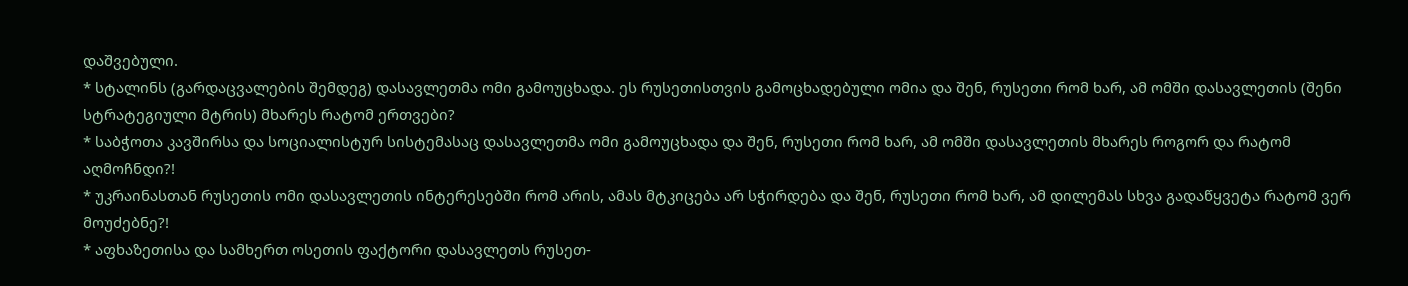დაშვებული.
* სტალინს (გარდაცვალების შემდეგ) დასავლეთმა ომი გამოუცხადა. ეს რუსეთისთვის გამოცხადებული ომია და შენ, რუსეთი რომ ხარ, ამ ომში დასავლეთის (შენი სტრატეგიული მტრის) მხარეს რატომ ერთვები?
* საბჭოთა კავშირსა და სოციალისტურ სისტემასაც დასავლეთმა ომი გამოუცხადა და შენ, რუსეთი რომ ხარ, ამ ომში დასავლეთის მხარეს როგორ და რატომ აღმოჩნდი?!
* უკრაინასთან რუსეთის ომი დასავლეთის ინტერესებში რომ არის, ამას მტკიცება არ სჭირდება და შენ, რუსეთი რომ ხარ, ამ დილემას სხვა გადაწყვეტა რატომ ვერ მოუძებნე?!
* აფხაზეთისა და სამხერთ ოსეთის ფაქტორი დასავლეთს რუსეთ-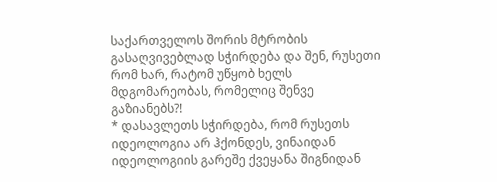საქართველოს შორის მტრობის გასაღვივებლად სჭირდება და შენ, რუსეთი რომ ხარ, რატომ უწყობ ხელს მდგომარეობას, რომელიც შენვე გაზიანებს?!
* დასავლეთს სჭირდება, რომ რუსეთს იდეოლოგია არ ჰქონდეს, ვინაიდან იდეოლოგიის გარეშე ქვეყანა შიგნიდან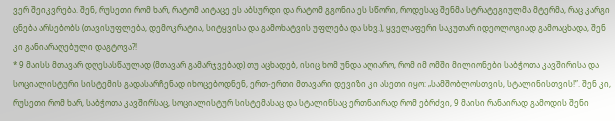ვერ შეიკვრება. შენ, რუსეთი რომ ხარ, რატომ აიტაცე ეს აბსურდი და რატომ გგონია ეს სწორი, როდესაც შენმა სტრატეგიულმა მტერმა, რაც კარგი ცნება არსებობს (თავისუფლება, დემოკრატია, სიტყვისა და გამოხატვის უფლება და სხვ.), ყველაფერი საკუთარ იდეოლოგიად გამოაცხადა, შენ კი განიარაღებული დაგტოვა?!
* 9 მაისს მთავარ დღესასწაულად (მთავარ გამარჯვებად) თუ აცხადებ, ისიც ხომ უნდა აღიარო, რომ იმ ომში მილიონები საბჭოთა კავშირისა და სოციალისტური სისტემის გადასარჩენად იხოცებოდნენ, ერთ-ერთი მთავარი დევიზი კი ასეთი იყო: „სამშობლოსთვის, სტალინისთვის!”. შენ კი, რუსეთი რომ ხარ, საბჭოთა კავშირსაც, სოციალისტურ სისტემასაც და სტალინსაც ერთნაირად რომ ებრძვი, 9 მაისი რანაირად გამოდის შენი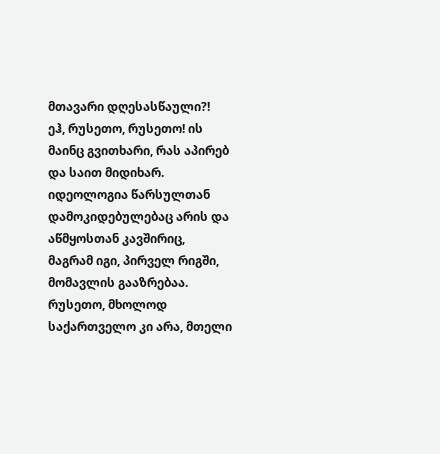მთავარი დღესასწაული?!
ეჰ, რუსეთო, რუსეთო! ის მაინც გვითხარი, რას აპირებ და საით მიდიხარ. იდეოლოგია წარსულთან დამოკიდებულებაც არის და აწმყოსთან კავშირიც, მაგრამ იგი, პირველ რიგში, მომავლის გააზრებაა. რუსეთო, მხოლოდ საქართველო კი არა, მთელი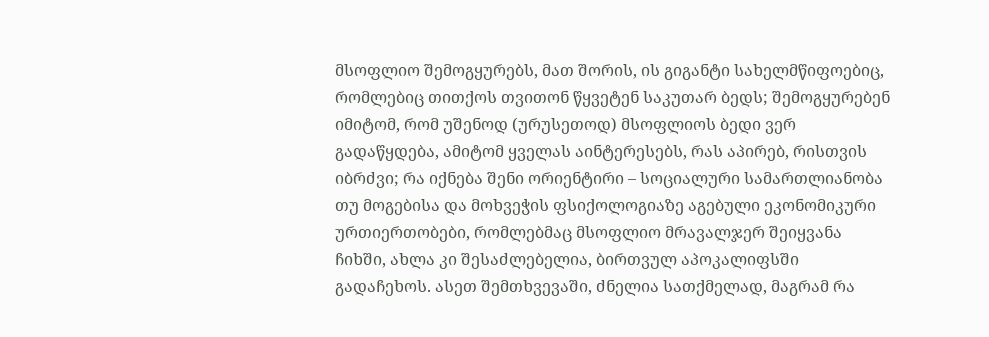მსოფლიო შემოგყურებს, მათ შორის, ის გიგანტი სახელმწიფოებიც, რომლებიც თითქოს თვითონ წყვეტენ საკუთარ ბედს; შემოგყურებენ იმიტომ, რომ უშენოდ (ურუსეთოდ) მსოფლიოს ბედი ვერ გადაწყდება, ამიტომ ყველას აინტერესებს, რას აპირებ, რისთვის იბრძვი; რა იქნება შენი ორიენტირი – სოციალური სამართლიანობა თუ მოგებისა და მოხვეჭის ფსიქოლოგიაზე აგებული ეკონომიკური ურთიერთობები, რომლებმაც მსოფლიო მრავალჯერ შეიყვანა ჩიხში, ახლა კი შესაძლებელია, ბირთვულ აპოკალიფსში გადაჩეხოს. ასეთ შემთხვევაში, ძნელია სათქმელად, მაგრამ რა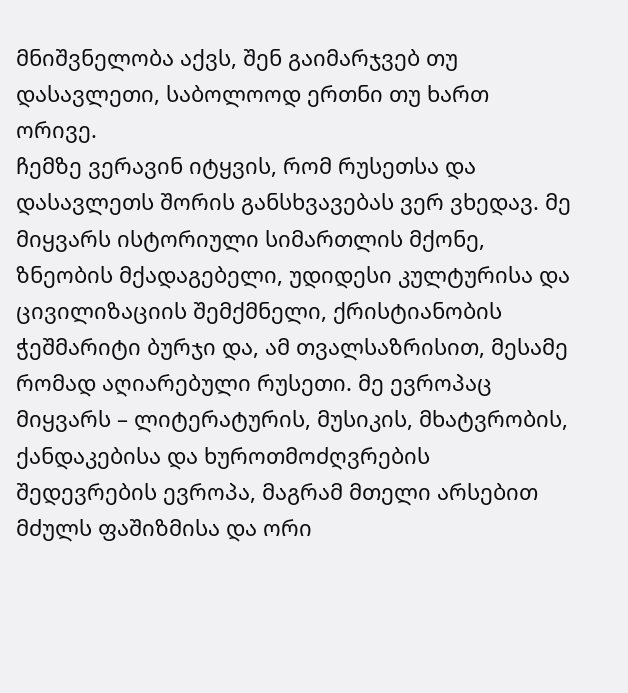მნიშვნელობა აქვს, შენ გაიმარჯვებ თუ დასავლეთი, საბოლოოდ ერთნი თუ ხართ ორივე.
ჩემზე ვერავინ იტყვის, რომ რუსეთსა და დასავლეთს შორის განსხვავებას ვერ ვხედავ. მე მიყვარს ისტორიული სიმართლის მქონე, ზნეობის მქადაგებელი, უდიდესი კულტურისა და ცივილიზაციის შემქმნელი, ქრისტიანობის ჭეშმარიტი ბურჯი და, ამ თვალსაზრისით, მესამე რომად აღიარებული რუსეთი. მე ევროპაც მიყვარს – ლიტერატურის, მუსიკის, მხატვრობის, ქანდაკებისა და ხუროთმოძღვრების შედევრების ევროპა, მაგრამ მთელი არსებით მძულს ფაშიზმისა და ორი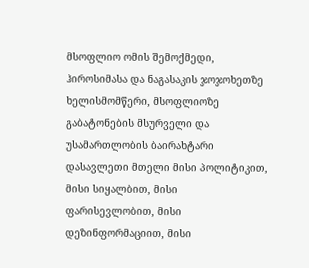მსოფლიო ომის შემოქმედი, ჰიროსიმასა და ნაგასაკის ჯოჯოხეთზე ხელისმომწერი, მსოფლიოზე გაბატონების მსურველი და უსამართლობის ბაირახტარი დასავლეთი მთელი მისი პოლიტიკით, მისი სიყალბით, მისი ფარისევლობით, მისი დეზინფორმაციით, მისი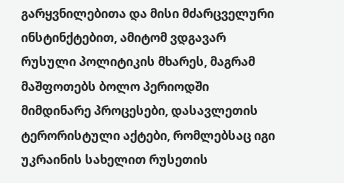გარყვნილებითა და მისი მძარცველური ინსტინქტებით, ამიტომ ვდგავარ რუსული პოლიტიკის მხარეს, მაგრამ მაშფოთებს ბოლო პერიოდში მიმდინარე პროცესები, დასავლეთის ტერორისტული აქტები, რომლებსაც იგი უკრაინის სახელით რუსეთის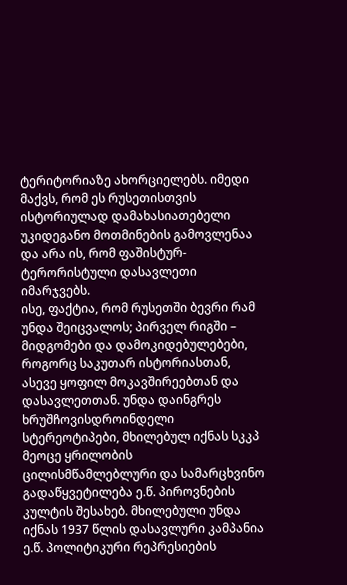ტერიტორიაზე ახორციელებს. იმედი მაქვს, რომ ეს რუსეთისთვის ისტორიულად დამახასიათებელი უკიდეგანო მოთმინების გამოვლენაა და არა ის, რომ ფაშისტურ-ტერორისტული დასავლეთი იმარჯვებს.
ისე, ფაქტია, რომ რუსეთში ბევრი რამ უნდა შეიცვალოს; პირველ რიგში – მიდგომები და დამოკიდებულებები, როგორც საკუთარ ისტორიასთან, ასევე ყოფილ მოკავშირეებთან და დასავლეთთან. უნდა დაინგრეს ხრუშჩოვისდროინდელი სტერეოტიპები, მხილებულ იქნას სკკპ მეოცე ყრილობის ცილისმწამლებლური და სამარცხვინო გადაწყვეტილება ე.წ. პიროვნების კულტის შესახებ. მხილებული უნდა იქნას 1937 წლის დასავლური კამპანია ე.წ. პოლიტიკური რეპრესიების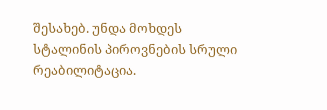შესახებ. უნდა მოხდეს სტალინის პიროვნების სრული რეაბილიტაცია.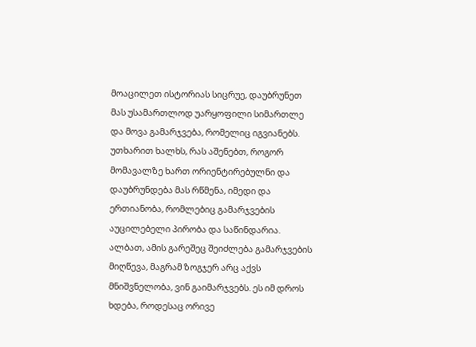მოაცილეთ ისტორიას სიცრუე, დაუბრუნეთ მას უსამართლოდ უარყოფილი სიმართლე და მოვა გამარჯვება, რომელიც იგვიანებს. უთხარით ხალხს, რას აშენებთ, როგორ მომავალზე ხართ ორიენტირებულნი და დაუბრუნდება მას რწმენა, იმედი და ერთიანობა, რომლებიც გამარჯვების აუცილებელი პირობა და საწინდარია. ალბათ, ამის გარეშეც შეიძლება გამარჯვების მიღწევა, მაგრამ ზოგჯერ არც აქვს მნიშვნელობა, ვინ გაიმარჯვებს. ეს იმ დროს ხდება, როდესაც ორივე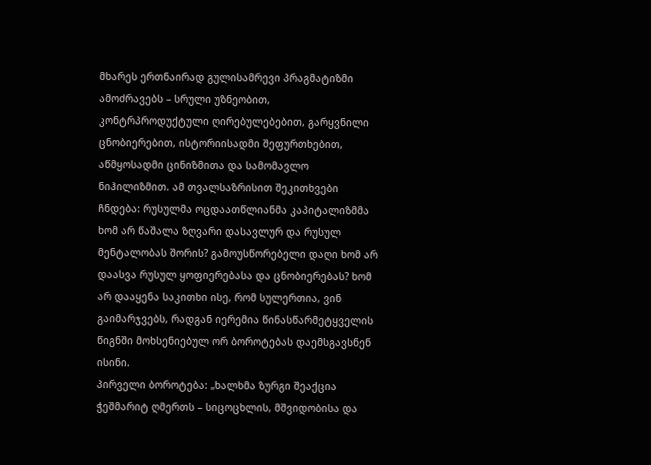მხარეს ერთნაირად გულისამრევი პრაგმატიზმი ამოძრავებს – სრული უზნეობით, კონტრპროდუქტული ღირებულებებით, გარყვნილი ცნობიერებით, ისტორიისადმი შეფურთხებით, აწმყოსადმი ცინიზმითა და სამომავლო ნიჰილიზმით. ამ თვალსაზრისით შეკითხვები ჩნდება: რუსულმა ოცდაათწლიანმა კაპიტალიზმმა ხომ არ წაშალა ზღვარი დასავლურ და რუსულ მენტალობას შორის? გამოუსწორებელი დაღი ხომ არ დაასვა რუსულ ყოფიერებასა და ცნობიერებას? ხომ არ დააყენა საკითხი ისე, რომ სულერთია, ვინ გაიმარჯვებს, რადგან იერემია წინასწარმეტყველის წიგნში მოხსენიებულ ორ ბოროტებას დაემსგავსნენ ისინი.
პირველი ბოროტება: „ხალხმა ზურგი შეაქცია ჭეშმარიტ ღმერთს – სიცოცხლის, მშვიდობისა და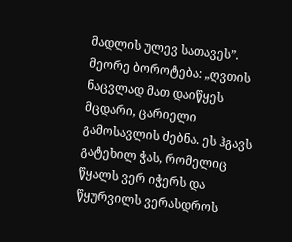მადლის ულევ სათავეს”.
მეორე ბოროტება: „ღვთის ნაცვლად მათ დაიწყეს მცდარი, ცარიელი გამოსავლის ძებნა. ეს ჰგავს გატეხილ ჭას, რომელიც წყალს ვერ იჭერს და წყურვილს ვერასდროს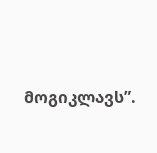მოგიკლავს”.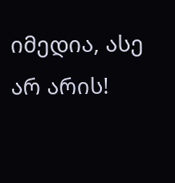იმედია, ასე არ არის!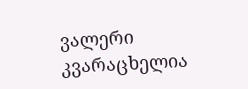ვალერი კვარაცხელია